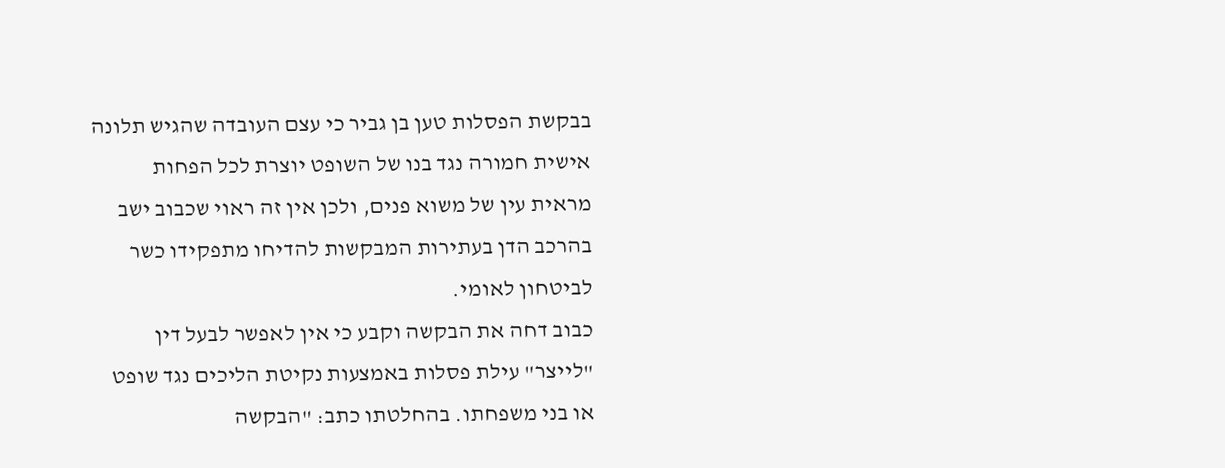בבקשת הפסלות טען בן גביר כי עצם העובדה שהגיש תלונה אישית חמורה נגד בנו של השופט יוצרת לכל הפחות מראית עין של משוא פנים, ולכן אין זה ראוי שכבוב ישב בהרכב הדן בעתירות המבקשות להדיחו מתפקידו כשר לביטחון לאומי.
כבוב דחה את הבקשה וקבע כי אין לאפשר לבעל דין "לייצר" עילת פסלות באמצעות נקיטת הליכים נגד שופט או בני משפחתו. בהחלטתו כתב: "הבקשה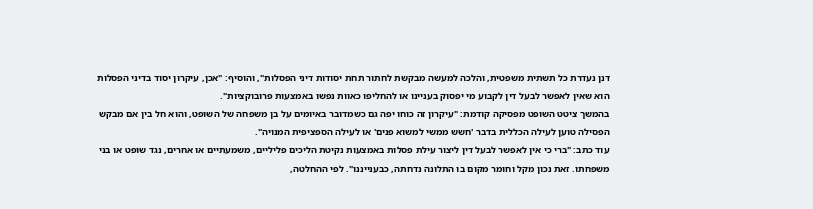דנן נעדרת כל תשתית משפטית, והלכה למעשה מבקשת לחתור תחת יסודות דיני הפסלות", והוסיף: "אכן, עיקרון יסוד בדיני הפסלות הוא שאין לאפשר לבעל דין לקבוע מי יפסוק בעניינו או להחליפו כאוות נפשו באמצעות פרובוקציות".
בהמשך ציטט השופט מפסיקה קודמת: "עיקרון זה כוחו יפה גם כשמדובר באיומים על בן משפחה של השופט, והוא חל בין אם מבקש הפסילה טוען לעילה הכללית בדבר 'חשש ממשי למשוא פנים' או לעילה הספציפית המנויה".
עוד כתב: "ברי כי אין לאפשר לבעל דין ליצור עילת פסלות באמצעות נקיטת הליכים פליליים, משמעתיים או אחרים, נגד שופט או בני משפחתו. זאת נכון מקל וחומר מקום בו התלונה נדחתה, כבענייננו". לפי ההחלטה,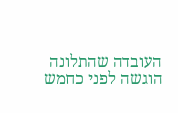העובדה שהתלונה הוגשה לפני כחמש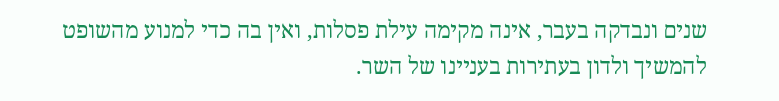שנים ונבדקה בעבר, אינה מקימה עילת פסלות, ואין בה כדי למנוע מהשופט להמשיך ולדון בעתירות בעניינו של השר.